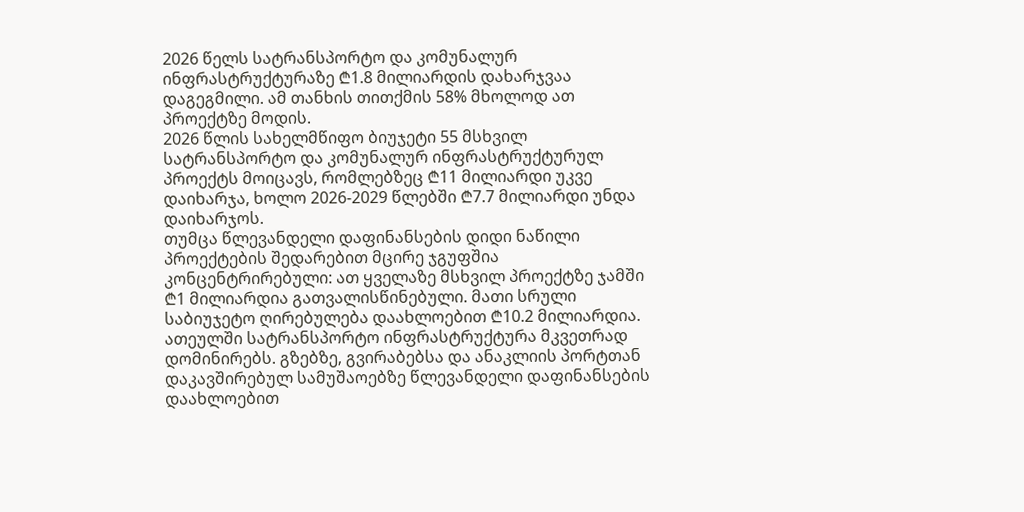2026 წელს სატრანსპორტო და კომუნალურ ინფრასტრუქტურაზე ₾1.8 მილიარდის დახარჯვაა დაგეგმილი. ამ თანხის თითქმის 58% მხოლოდ ათ პროექტზე მოდის.
2026 წლის სახელმწიფო ბიუჯეტი 55 მსხვილ სატრანსპორტო და კომუნალურ ინფრასტრუქტურულ პროექტს მოიცავს, რომლებზეც ₾11 მილიარდი უკვე დაიხარჯა, ხოლო 2026-2029 წლებში ₾7.7 მილიარდი უნდა დაიხარჯოს.
თუმცა წლევანდელი დაფინანსების დიდი ნაწილი პროექტების შედარებით მცირე ჯგუფშია კონცენტრირებული: ათ ყველაზე მსხვილ პროექტზე ჯამში ₾1 მილიარდია გათვალისწინებული. მათი სრული საბიუჯეტო ღირებულება დაახლოებით ₾10.2 მილიარდია.
ათეულში სატრანსპორტო ინფრასტრუქტურა მკვეთრად დომინირებს. გზებზე, გვირაბებსა და ანაკლიის პორტთან დაკავშირებულ სამუშაოებზე წლევანდელი დაფინანსების დაახლოებით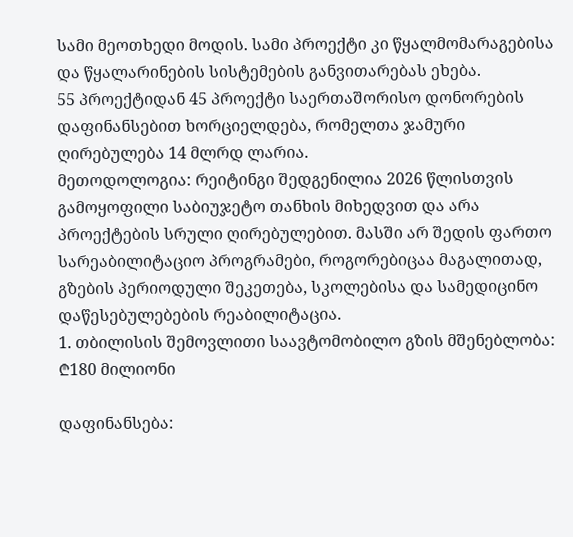სამი მეოთხედი მოდის. სამი პროექტი კი წყალმომარაგებისა და წყალარინების სისტემების განვითარებას ეხება.
55 პროექტიდან 45 პროექტი საერთაშორისო დონორების დაფინანსებით ხორციელდება, რომელთა ჯამური ღირებულება 14 მლრდ ლარია.
მეთოდოლოგია: რეიტინგი შედგენილია 2026 წლისთვის გამოყოფილი საბიუჯეტო თანხის მიხედვით და არა პროექტების სრული ღირებულებით. მასში არ შედის ფართო სარეაბილიტაციო პროგრამები, როგორებიცაა მაგალითად, გზების პერიოდული შეკეთება, სკოლებისა და სამედიცინო დაწესებულებების რეაბილიტაცია.
1. თბილისის შემოვლითი საავტომობილო გზის მშენებლობა: ₾180 მილიონი

დაფინანსება: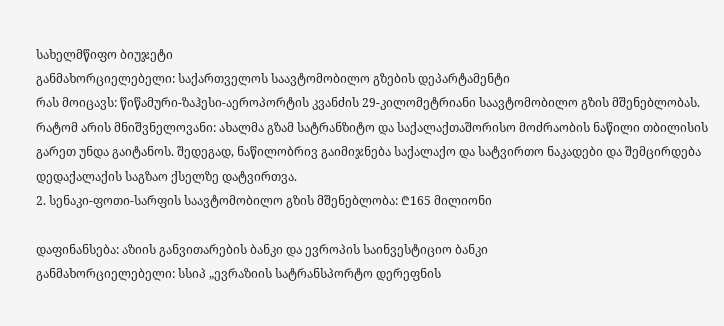სახელმწიფო ბიუჯეტი
განმახორციელებელი: საქართველოს საავტომობილო გზების დეპარტამენტი
რას მოიცავს: წიწამური-ზაჰესი-აეროპორტის კვანძის 29-კილომეტრიანი საავტომობილო გზის მშენებლობას.
რატომ არის მნიშვნელოვანი: ახალმა გზამ სატრანზიტო და საქალაქთაშორისო მოძრაობის ნაწილი თბილისის გარეთ უნდა გაიტანოს. შედეგად, ნაწილობრივ გაიმიჯნება საქალაქო და სატვირთო ნაკადები და შემცირდება დედაქალაქის საგზაო ქსელზე დატვირთვა.
2. სენაკი-ფოთი-სარფის საავტომობილო გზის მშენებლობა: ₾165 მილიონი

დაფინანსება: აზიის განვითარების ბანკი და ევროპის საინვესტიციო ბანკი
განმახორციელებელი: სსიპ „ევრაზიის სატრანსპორტო დერეფნის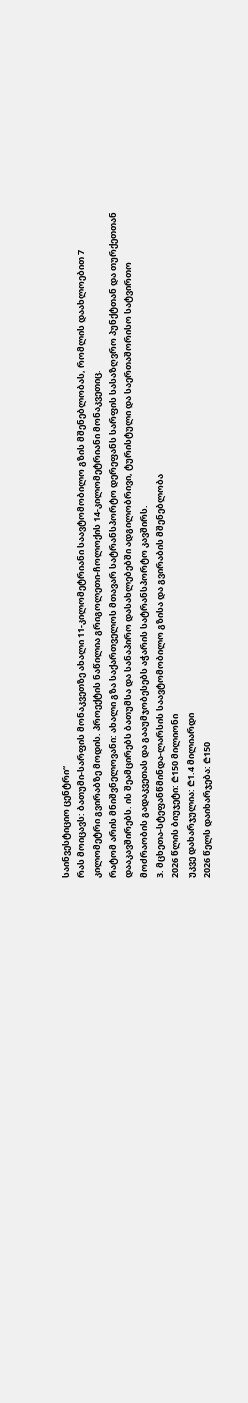საინვესტიციო ცენტრი“
რას მოიცავს: ბათუმი-სარფის მონაკვეთზე ახალი 11-კილომეტრიანი საავტომობილო გზის მშენებლობას, რომლის დაახლოებით 7 კილომეტრი გვირაბზე მოდის. პროექტის ნაწილია გრიგოლეთი-ჩოლოქის 14-კილომეტრიანი მონაკვეთიც.
რატომ არის მნიშვნელოვანი: ახალი გზა საქართველოს მთავარ სატრანსპორტო დერეფანს სარფის სასაზღვრო პუნქტთან და თურქეთთან დააკავშირებს. ის შეამცირებს ბათუმსა და სანაპირო დასახლებებში ადგილობრივი, ტურისტული და საერთაშორისო სატვირთო მოძრაობის გადაკვეთას და გააუმჯობესებს აჭარის სატრანსპორტო კავშირს.
3. მცხეთა-სტეფანწმინდა-ლარსის საავტომობილო გზისა და გვირაბის მშენებლობა
2026 წლის ბიუჯეტი: ₾150 მილიონი
უკვე დახარჯულია: ₾1.4 მილიარდი
2026 წელს დაიხარჯება: ₾150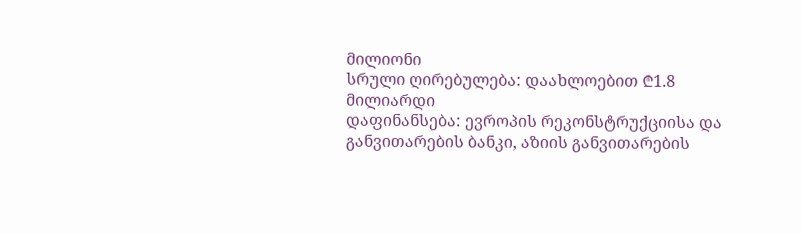მილიონი
სრული ღირებულება: დაახლოებით ₾1.8 მილიარდი
დაფინანსება: ევროპის რეკონსტრუქციისა და განვითარების ბანკი, აზიის განვითარების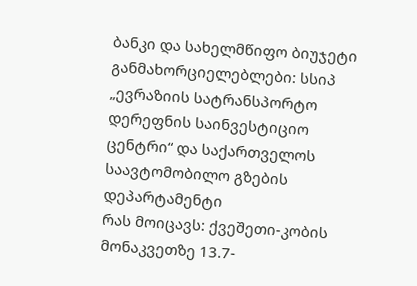ბანკი და სახელმწიფო ბიუჯეტი
განმახორციელებლები: სსიპ „ევრაზიის სატრანსპორტო დერეფნის საინვესტიციო ცენტრი“ და საქართველოს საავტომობილო გზების დეპარტამენტი
რას მოიცავს: ქვეშეთი-კობის მონაკვეთზე 13.7-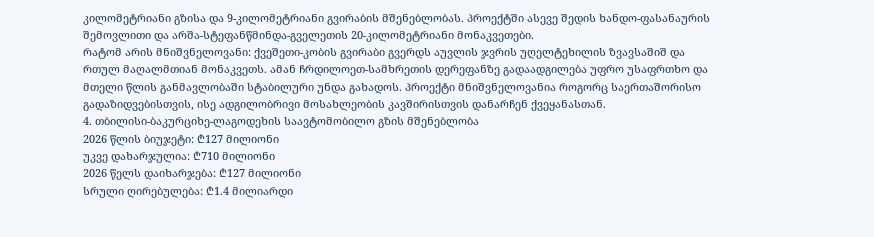კილომეტრიანი გზისა და 9-კილომეტრიანი გვირაბის მშენებლობას. პროექტში ასევე შედის ხანდო-ფასანაურის შემოვლითი და არშა-სტეფანწმინდა-გველეთის 20-კილომეტრიანი მონაკვეთები.
რატომ არის მნიშვნელოვანი: ქვეშეთი-კობის გვირაბი გვერდს აუვლის ჯვრის უღელტეხილის ზვავსაშიშ და რთულ მაღალმთიან მონაკვეთს. ამან ჩრდილოეთ-სამხრეთის დერეფანზე გადაადგილება უფრო უსაფრთხო და მთელი წლის განმავლობაში სტაბილური უნდა გახადოს. პროექტი მნიშვნელოვანია როგორც საერთაშორისო გადაზიდვებისთვის, ისე ადგილობრივი მოსახლეობის კავშირისთვის დანარჩენ ქვეყანასთან.
4. თბილისი-ბაკურციხე-ლაგოდეხის საავტომობილო გზის მშენებლობა
2026 წლის ბიუჯეტი: ₾127 მილიონი
უკვე დახარჯულია: ₾710 მილიონი
2026 წელს დაიხარჯება: ₾127 მილიონი
სრული ღირებულება: ₾1.4 მილიარდი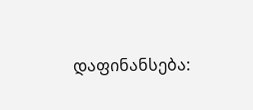დაფინანსება: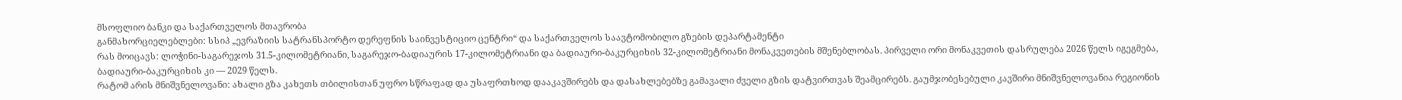მსოფლიო ბანკი და საქართველოს მთავრობა
განმახორციელებლები: სსიპ „ევრაზიის სატრანსპორტო დერეფნის საინვესტიციო ცენტრი“ და საქართველოს საავტომობილო გზების დეპარტამენტი
რას მოიცავს: ლოჭინი-საგარეჯოს 31.5-კილომეტრიანი, საგარეჯო-ბადიაურის 17-კილომეტრიანი და ბადიაური-ბაკურციხის 32-კილომეტრიანი მონაკვეთების მშენებლობას. პირველი ორი მონაკვეთის დასრულება 2026 წელს იგეგმება, ბადიაური-ბაკურციხის კი — 2029 წელს.
რატომ არის მნიშვნელოვანი: ახალი გზა კახეთს თბილისთან უფრო სწრაფად და უსაფრთხოდ დააკავშირებს და დასახლებებზე გამავალი ძველი გზის დატვირთვას შეამცირებს. გაუმჯობესებული კავშირი მნიშვნელოვანია რეგიონის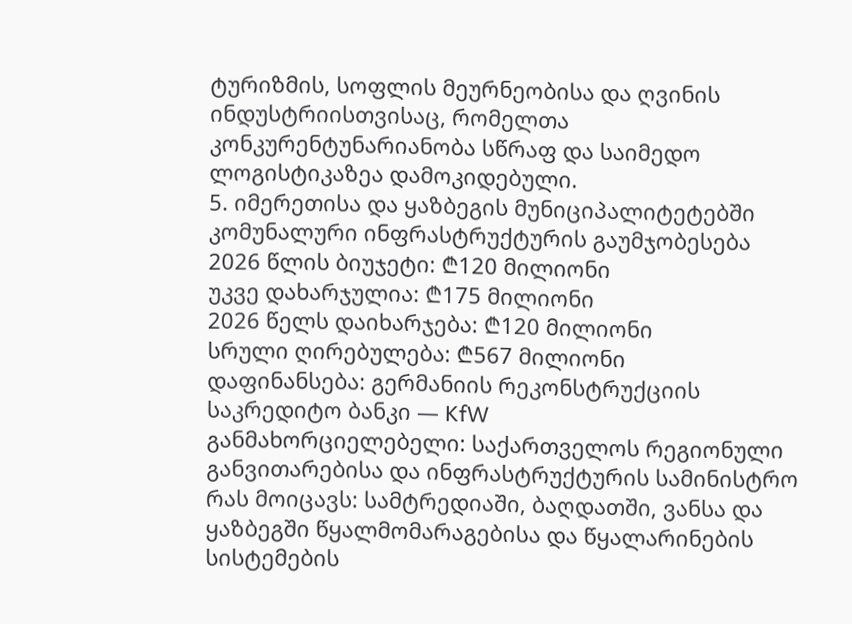ტურიზმის, სოფლის მეურნეობისა და ღვინის ინდუსტრიისთვისაც, რომელთა კონკურენტუნარიანობა სწრაფ და საიმედო ლოგისტიკაზეა დამოკიდებული.
5. იმერეთისა და ყაზბეგის მუნიციპალიტეტებში კომუნალური ინფრასტრუქტურის გაუმჯობესება
2026 წლის ბიუჯეტი: ₾120 მილიონი
უკვე დახარჯულია: ₾175 მილიონი
2026 წელს დაიხარჯება: ₾120 მილიონი
სრული ღირებულება: ₾567 მილიონი
დაფინანსება: გერმანიის რეკონსტრუქციის საკრედიტო ბანკი — KfW
განმახორციელებელი: საქართველოს რეგიონული განვითარებისა და ინფრასტრუქტურის სამინისტრო
რას მოიცავს: სამტრედიაში, ბაღდათში, ვანსა და ყაზბეგში წყალმომარაგებისა და წყალარინების სისტემების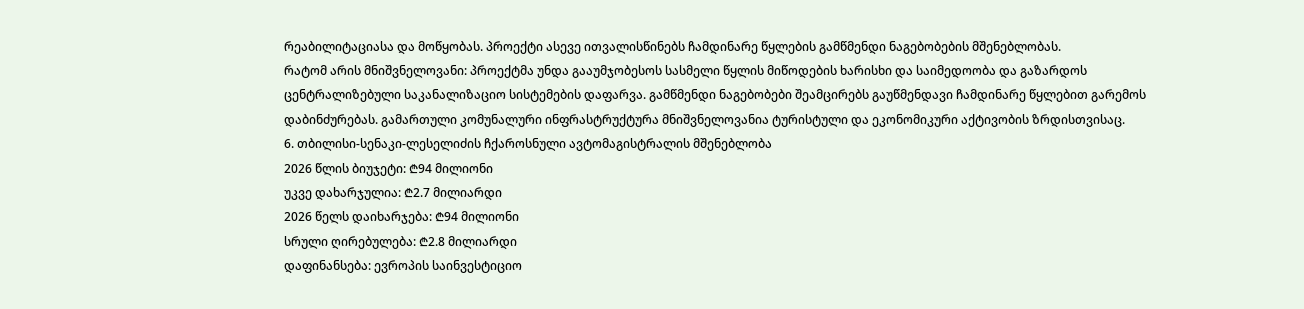რეაბილიტაციასა და მოწყობას. პროექტი ასევე ითვალისწინებს ჩამდინარე წყლების გამწმენდი ნაგებობების მშენებლობას.
რატომ არის მნიშვნელოვანი: პროექტმა უნდა გააუმჯობესოს სასმელი წყლის მიწოდების ხარისხი და საიმედოობა და გაზარდოს ცენტრალიზებული საკანალიზაციო სისტემების დაფარვა. გამწმენდი ნაგებობები შეამცირებს გაუწმენდავი ჩამდინარე წყლებით გარემოს დაბინძურებას. გამართული კომუნალური ინფრასტრუქტურა მნიშვნელოვანია ტურისტული და ეკონომიკური აქტივობის ზრდისთვისაც.
6. თბილისი-სენაკი-ლესელიძის ჩქაროსნული ავტომაგისტრალის მშენებლობა
2026 წლის ბიუჯეტი: ₾94 მილიონი
უკვე დახარჯულია: ₾2.7 მილიარდი
2026 წელს დაიხარჯება: ₾94 მილიონი
სრული ღირებულება: ₾2.8 მილიარდი
დაფინანსება: ევროპის საინვესტიციო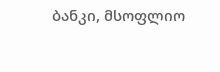ბანკი, მსოფლიო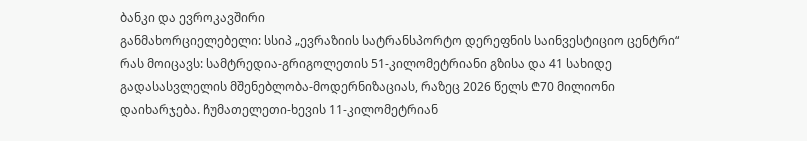ბანკი და ევროკავშირი
განმახორციელებელი: სსიპ „ევრაზიის სატრანსპორტო დერეფნის საინვესტიციო ცენტრი“
რას მოიცავს: სამტრედია-გრიგოლეთის 51-კილომეტრიანი გზისა და 41 სახიდე გადასასვლელის მშენებლობა-მოდერნიზაციას, რაზეც 2026 წელს ₾70 მილიონი დაიხარჯება. ჩუმათელეთი-ხევის 11-კილომეტრიან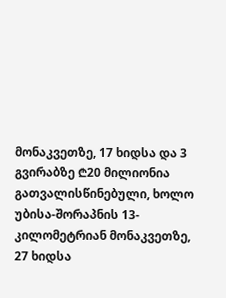მონაკვეთზე, 17 ხიდსა და 3 გვირაბზე ₾20 მილიონია გათვალისწინებული, ხოლო უბისა-შორაპნის 13-კილომეტრიან მონაკვეთზე, 27 ხიდსა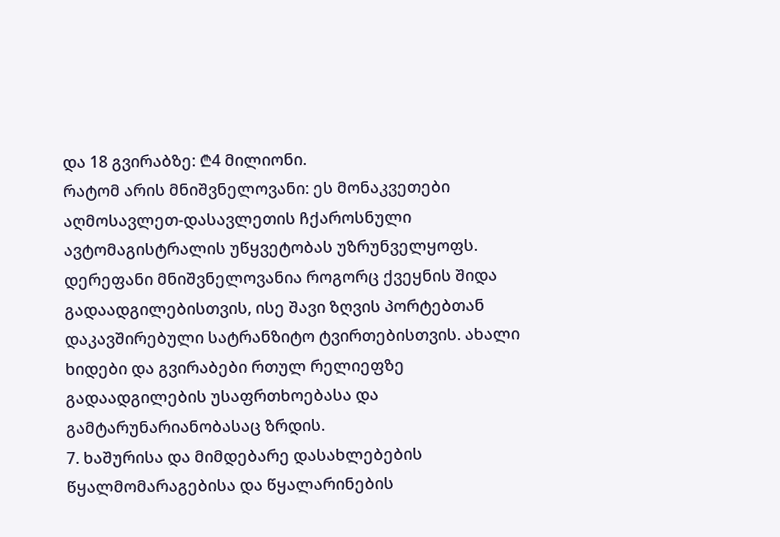და 18 გვირაბზე: ₾4 მილიონი.
რატომ არის მნიშვნელოვანი: ეს მონაკვეთები აღმოსავლეთ-დასავლეთის ჩქაროსნული ავტომაგისტრალის უწყვეტობას უზრუნველყოფს. დერეფანი მნიშვნელოვანია როგორც ქვეყნის შიდა გადაადგილებისთვის, ისე შავი ზღვის პორტებთან დაკავშირებული სატრანზიტო ტვირთებისთვის. ახალი ხიდები და გვირაბები რთულ რელიეფზე გადაადგილების უსაფრთხოებასა და გამტარუნარიანობასაც ზრდის.
7. ხაშურისა და მიმდებარე დასახლებების წყალმომარაგებისა და წყალარინების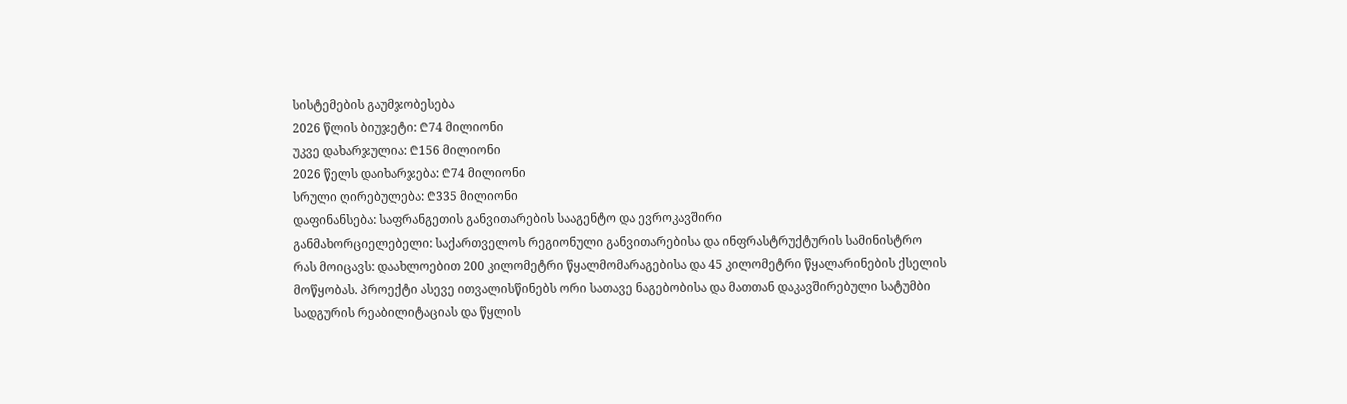სისტემების გაუმჯობესება
2026 წლის ბიუჯეტი: ₾74 მილიონი
უკვე დახარჯულია: ₾156 მილიონი
2026 წელს დაიხარჯება: ₾74 მილიონი
სრული ღირებულება: ₾335 მილიონი
დაფინანსება: საფრანგეთის განვითარების სააგენტო და ევროკავშირი
განმახორციელებელი: საქართველოს რეგიონული განვითარებისა და ინფრასტრუქტურის სამინისტრო
რას მოიცავს: დაახლოებით 200 კილომეტრი წყალმომარაგებისა და 45 კილომეტრი წყალარინების ქსელის მოწყობას. პროექტი ასევე ითვალისწინებს ორი სათავე ნაგებობისა და მათთან დაკავშირებული სატუმბი სადგურის რეაბილიტაციას და წყლის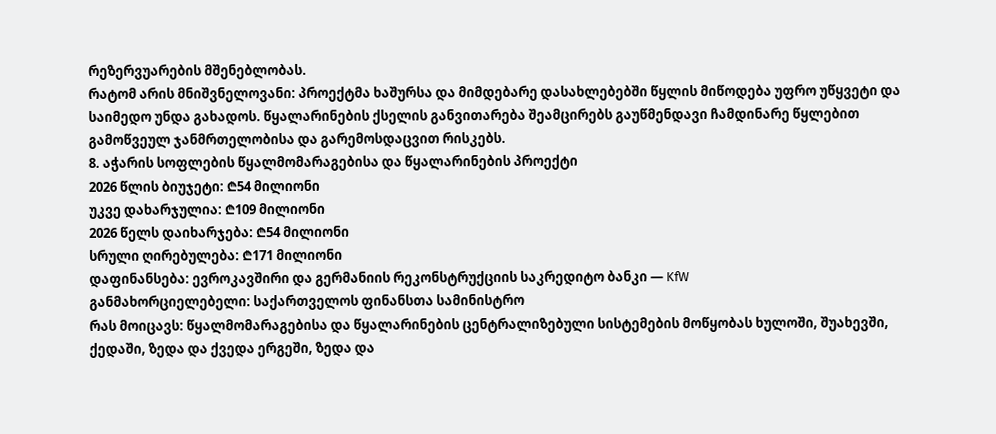რეზერვუარების მშენებლობას.
რატომ არის მნიშვნელოვანი: პროექტმა ხაშურსა და მიმდებარე დასახლებებში წყლის მიწოდება უფრო უწყვეტი და საიმედო უნდა გახადოს. წყალარინების ქსელის განვითარება შეამცირებს გაუწმენდავი ჩამდინარე წყლებით გამოწვეულ ჯანმრთელობისა და გარემოსდაცვით რისკებს.
8. აჭარის სოფლების წყალმომარაგებისა და წყალარინების პროექტი
2026 წლის ბიუჯეტი: ₾54 მილიონი
უკვე დახარჯულია: ₾109 მილიონი
2026 წელს დაიხარჯება: ₾54 მილიონი
სრული ღირებულება: ₾171 მილიონი
დაფინანსება: ევროკავშირი და გერმანიის რეკონსტრუქციის საკრედიტო ბანკი — KfW
განმახორციელებელი: საქართველოს ფინანსთა სამინისტრო
რას მოიცავს: წყალმომარაგებისა და წყალარინების ცენტრალიზებული სისტემების მოწყობას ხულოში, შუახევში, ქედაში, ზედა და ქვედა ერგეში, ზედა და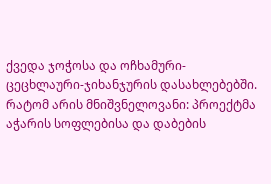ქვედა ჯოჭოსა და ოჩხამური-ცეცხლაური-ჯიხანჯურის დასახლებებში.
რატომ არის მნიშვნელოვანი: პროექტმა აჭარის სოფლებისა და დაბების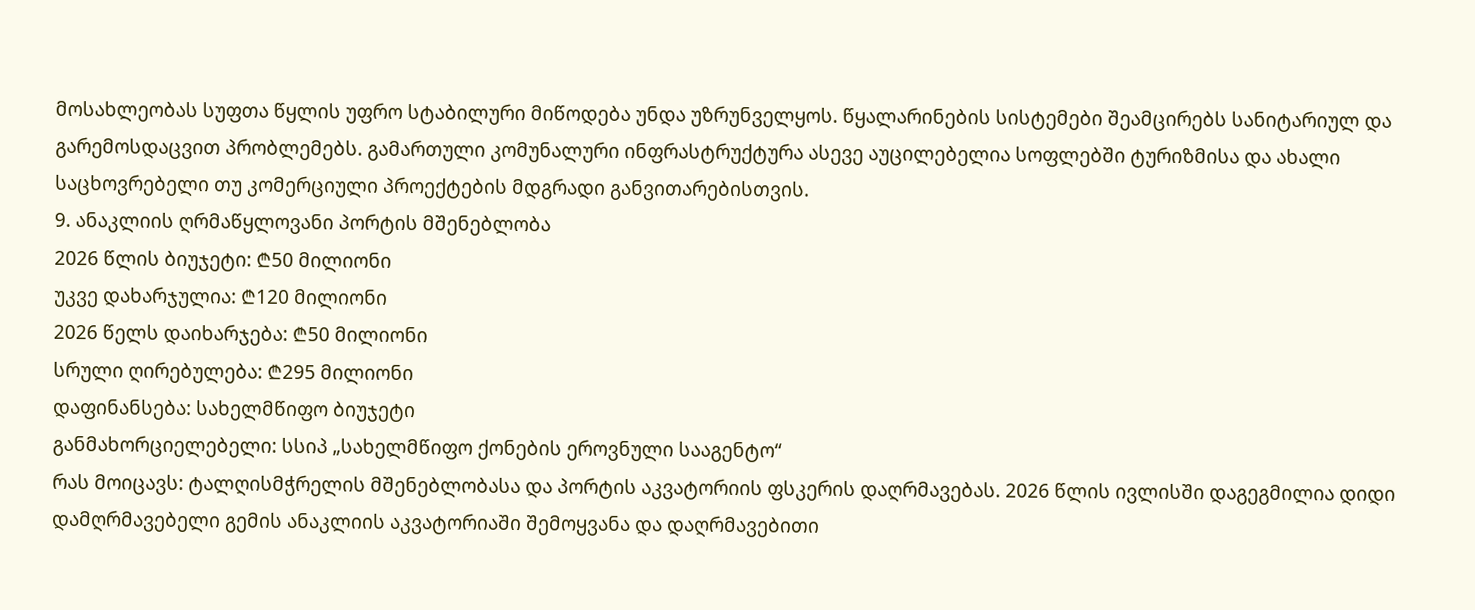მოსახლეობას სუფთა წყლის უფრო სტაბილური მიწოდება უნდა უზრუნველყოს. წყალარინების სისტემები შეამცირებს სანიტარიულ და გარემოსდაცვით პრობლემებს. გამართული კომუნალური ინფრასტრუქტურა ასევე აუცილებელია სოფლებში ტურიზმისა და ახალი საცხოვრებელი თუ კომერციული პროექტების მდგრადი განვითარებისთვის.
9. ანაკლიის ღრმაწყლოვანი პორტის მშენებლობა
2026 წლის ბიუჯეტი: ₾50 მილიონი
უკვე დახარჯულია: ₾120 მილიონი
2026 წელს დაიხარჯება: ₾50 მილიონი
სრული ღირებულება: ₾295 მილიონი
დაფინანსება: სახელმწიფო ბიუჯეტი
განმახორციელებელი: სსიპ „სახელმწიფო ქონების ეროვნული სააგენტო“
რას მოიცავს: ტალღისმჭრელის მშენებლობასა და პორტის აკვატორიის ფსკერის დაღრმავებას. 2026 წლის ივლისში დაგეგმილია დიდი დამღრმავებელი გემის ანაკლიის აკვატორიაში შემოყვანა და დაღრმავებითი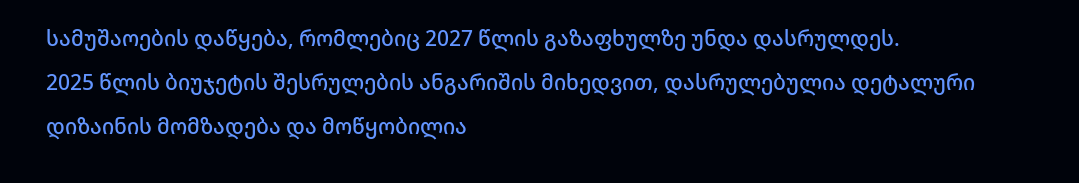სამუშაოების დაწყება, რომლებიც 2027 წლის გაზაფხულზე უნდა დასრულდეს.
2025 წლის ბიუჯეტის შესრულების ანგარიშის მიხედვით, დასრულებულია დეტალური დიზაინის მომზადება და მოწყობილია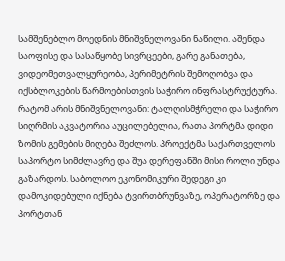სამშენებლო მოედნის მნიშვნელოვანი ნაწილი. აშენდა საოფისე და სასაწყობე სივრცეები, გარე განათება, ვიდეომეთვალყურეობა, პერიმეტრის შემოღობვა და იქსბლოკების წარმოებისთვის საჭირო ინფრასტრუქტურა.
რატომ არის მნიშვნელოვანი: ტალღისმჭრელი და საჭირო სიღრმის აკვატორია აუცილებელია, რათა პორტმა დიდი ზომის გემების მიღება შეძლოს. პროექტმა საქართველოს საპორტო სიმძლავრე და შუა დერეფანში მისი როლი უნდა გაზარდოს. საბოლოო ეკონომიკური შედეგი კი დამოკიდებული იქნება ტვირთბრუნვაზე, ოპერატორზე და პორტთან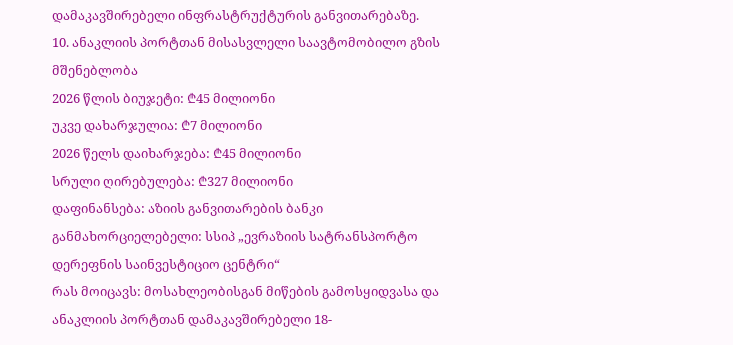დამაკავშირებელი ინფრასტრუქტურის განვითარებაზე.
10. ანაკლიის პორტთან მისასვლელი საავტომობილო გზის მშენებლობა
2026 წლის ბიუჯეტი: ₾45 მილიონი
უკვე დახარჯულია: ₾7 მილიონი
2026 წელს დაიხარჯება: ₾45 მილიონი
სრული ღირებულება: ₾327 მილიონი
დაფინანსება: აზიის განვითარების ბანკი
განმახორციელებელი: სსიპ „ევრაზიის სატრანსპორტო დერეფნის საინვესტიციო ცენტრი“
რას მოიცავს: მოსახლეობისგან მიწების გამოსყიდვასა და ანაკლიის პორტთან დამაკავშირებელი 18-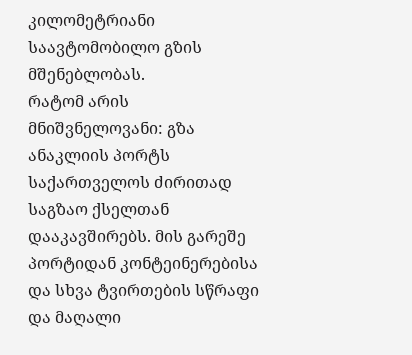კილომეტრიანი საავტომობილო გზის მშენებლობას.
რატომ არის მნიშვნელოვანი: გზა ანაკლიის პორტს საქართველოს ძირითად საგზაო ქსელთან დააკავშირებს. მის გარეშე პორტიდან კონტეინერებისა და სხვა ტვირთების სწრაფი და მაღალი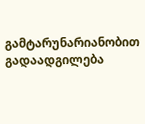გამტარუნარიანობით გადაადგილება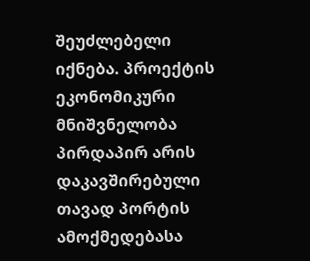შეუძლებელი იქნება. პროექტის ეკონომიკური მნიშვნელობა პირდაპირ არის დაკავშირებული თავად პორტის ამოქმედებასა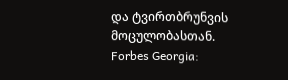და ტვირთბრუნვის მოცულობასთან.
Forbes Georgia: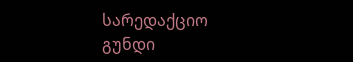სარედაქციო გუნდი